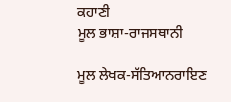ਕਹਾਣੀ
ਮੂਲ ਭਾਸ਼ਾ-ਰਾਜਸਥਾਨੀ

ਮੂਲ ਲੇਖਕ-ਸੱਤਿਆਨਰਾਇਣ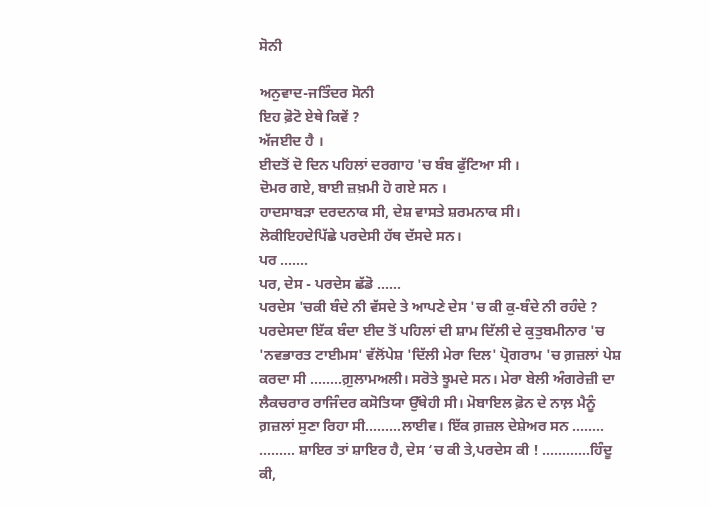ਸੋਨੀ

ਅਨੁਵਾਦ-ਜਤਿੰਦਰ ਸੋਨੀ
ਇਹ ਫ਼ੋਟੋ ਏਥੇ ਕਿਵੇਂ ?
ਅੱਜਈਦ ਹੈ ।
ਈਦਤੋਂ ਦੋ ਦਿਨ ਪਹਿਲਾਂ ਦਰਗਾਹ 'ਚ ਬੰਬ ਫੁੱਟਿਆ ਸੀ ।
ਦੋਮਰ ਗਏ, ਬਾਈ ਜ਼ਖ਼ਮੀ ਹੋ ਗਏ ਸਨ ।
ਹਾਦਸਾਬੜਾ ਦਰਦਨਾਕ ਸੀ, ਦੇਸ਼ ਵਾਸਤੇ ਸ਼ਰਮਨਾਕ ਸੀ।
ਲੋਕੀਇਹਦੇਪਿੱਛੇ ਪਰਦੇਸੀ ਹੱਥ ਦੱਸਦੇ ਸਨ।
ਪਰ .......
ਪਰ, ਦੇਸ - ਪਰਦੇਸ ਛੱਡੋ ......
ਪਰਦੇਸ 'ਚਕੀ ਬੰਦੇ ਨੀ ਵੱਸਦੇ ਤੇ ਆਪਣੇ ਦੇਸ 'ਚ ਕੀ ਕੁ-ਬੰਦੇ ਨੀ ਰਹੰਦੇ ?
ਪਰਦੇਸਦਾ ਇੱਕ ਬੰਦਾ ਈਦ ਤੋਂ ਪਹਿਲਾਂ ਦੀ ਸ਼ਾਮ ਦਿੱਲੀ ਦੇ ਕੁਤੁਬਮੀਨਾਰ 'ਚ 'ਨਵਭਾਰਤ ਟਾਈਮਸ' ਵੱਲੋਂਪੇਸ਼ 'ਦਿੱਲੀ ਮੇਰਾ ਦਿਲ' ਪ੍ਰੋਗਰਾਮ 'ਚ ਗ਼ਜ਼ਲਾਂ ਪੇਸ਼ ਕਰਦਾ ਸੀ ........ਗ਼ੁਲਾਮਅਲੀ। ਸਰੋਤੇ ਝੂਮਦੇ ਸਨ। ਮੇਰਾ ਬੇਲੀ ਅੰਗਰੇਜ਼ੀ ਦਾ ਲੈਕਚਰਾਰ ਰਾਜਿੰਦਰ ਕਸੋਤਿਯਾ ਉੱਥੇਹੀ ਸੀ। ਮੋਬਾਇਲ ਫ਼ੋਨ ਦੇ ਨਾਲ਼ ਮੈਨੂੰ ਗ਼ਜ਼ਲਾਂ ਸੁਣਾ ਰਿਹਾ ਸੀ.........ਲਾਈਵ। ਇੱਕ ਗ਼ਜ਼ਲ ਦੇਸ਼ੇਅਰ ਸਨ ........
......... ਸ਼ਾਇਰ ਤਾਂ ਸ਼ਾਇਰ ਹੈ, ਦੇਸ ‘ਚ ਕੀ ਤੇ,ਪਰਦੇਸ ਕੀ ! ............ਹਿੰਦੂ ਕੀ,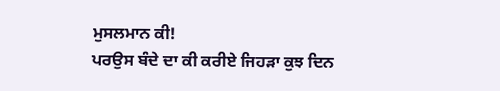ਮੁਸਲਮਾਨ ਕੀ!
ਪਰਉਸ ਬੰਦੇ ਦਾ ਕੀ ਕਰੀਏ ਜਿਹੜਾ ਕੁਝ ਦਿਨ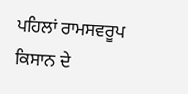ਪਹਿਲਾਂ ਰਾਮਸਵਰੂਪ ਕਿਸਾਨ ਦੇ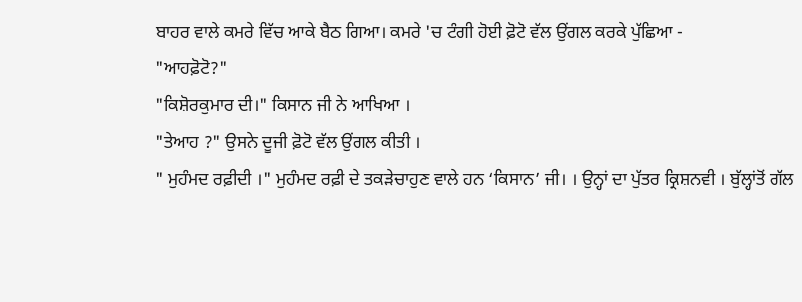ਬਾਹਰ ਵਾਲੇ ਕਮਰੇ ਵਿੱਚ ਆਕੇ ਬੈਠ ਗਿਆ। ਕਮਰੇ 'ਚ ਟੰਗੀ ਹੋਈ ਫ਼ੋਟੋ ਵੱਲ ਉਂਗਲ ਕਰਕੇ ਪੁੱਛਿਆ -
"ਆਹਫ਼ੋਟੋ?"
"ਕਿਸ਼ੋਰਕੁਮਾਰ ਦੀ।" ਕਿਸਾਨ ਜੀ ਨੇ ਆਖਿਆ ।
"ਤੇਆਹ ?" ਉਸਨੇ ਦੂਜੀ ਫ਼ੋਟੋ ਵੱਲ ਉਂਗਲ ਕੀਤੀ ।
" ਮੁਹੰਮਦ ਰਫ਼ੀਦੀ ।" ਮੁਹੰਮਦ ਰਫ਼ੀ ਦੇ ਤਕੜੇਚਾਹੁਣ ਵਾਲੇ ਹਨ ‘ਕਿਸਾਨ’ ਜੀ। । ਉਨ੍ਹਾਂ ਦਾ ਪੁੱਤਰ ਕ੍ਰਿਸ਼ਨਵੀ । ਬੁੱਲ੍ਹਾਂਤੋਂ ਗੱਲ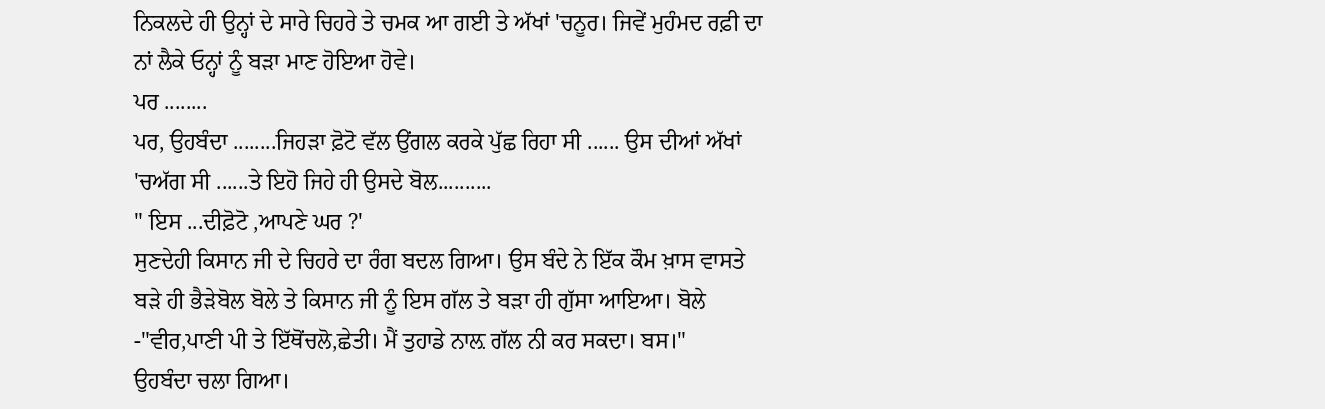ਨਿਕਲਦੇ ਹੀ ਉਨ੍ਹਾਂ ਦੇ ਸਾਰੇ ਚਿਹਰੇ ਤੇ ਚਮਕ ਆ ਗਈ ਤੇ ਅੱਖਾਂ 'ਚਨੂਰ। ਜਿਵੇਂ ਮੁਹੰਮਦ ਰਫ਼ੀ ਦਾ ਨਾਂ ਲੈਕੇ ਓਨ੍ਹਾਂ ਨੂੰ ਬੜਾ ਮਾਣ ਹੋਇਆ ਹੋਵੇ।
ਪਰ ........
ਪਰ, ਉਹਬੰਦਾ ........ਜਿਹੜਾ ਫ਼ੋਟੋ ਵੱਲ ਉਂਗਲ ਕਰਕੇ ਪੁੱਛ ਰਿਹਾ ਸੀ ...... ਉਸ ਦੀਆਂ ਅੱਖਾਂ 'ਚਅੱਗ ਸੀ ......ਤੇ ਇਹੋ ਜਿਹੇ ਹੀ ਉਸਦੇ ਬੋਲ..........
" ਇਸ ...ਦੀਫ਼ੋਟੋ ,ਆਪਣੇ ਘਰ ?'
ਸੁਣਦੇਹੀ ਕਿਸਾਨ ਜੀ ਦੇ ਚਿਹਰੇ ਦਾ ਰੰਗ ਬਦਲ ਗਿਆ। ਉਸ ਬੰਦੇ ਨੇ ਇੱਕ ਕੌਮ ਖ਼ਾਸ ਵਾਸਤੇ ਬੜੇ ਹੀ ਭੈੜੇਬੋਲ ਬੋਲੇ ਤੇ ਕਿਸਾਨ ਜੀ ਨੂੰ ਇਸ ਗੱਲ ਤੇ ਬੜਾ ਹੀ ਗੁੱਸਾ ਆਇਆ। ਬੋਲੇ -"ਵੀਰ,ਪਾਣੀ ਪੀ ਤੇ ਇੱਥੋਂਚਲੋ,ਛੇਤੀ। ਮੈਂ ਤੁਹਾਡੇ ਨਾਲ਼ ਗੱਲ ਨੀ ਕਰ ਸਕਦਾ। ਬਸ।"
ਉਹਬੰਦਾ ਚਲਾ ਗਿਆ।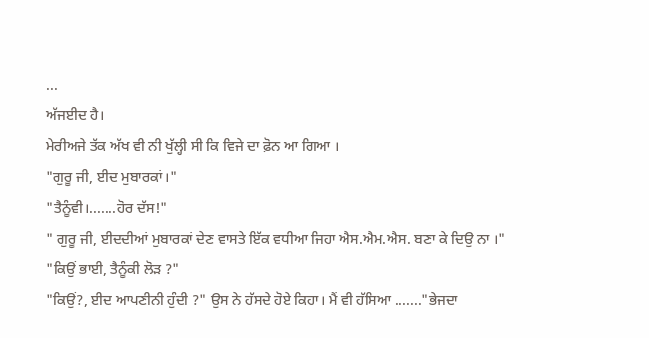...
ਅੱਜਈਦ ਹੈ।
ਮੇਰੀਅਜੇ ਤੱਕ ਅੱਖ ਵੀ ਨੀ ਖੁੱਲ੍ਹੀ ਸੀ ਕਿ ਵਿਜੇ ਦਾ ਫ਼ੋਨ ਆ ਗਿਆ ।
"ਗੁਰੂ ਜੀ, ਈਦ ਮੁਬਾਰਕਾਂ।"
"ਤੈਨੂੰਵੀ।.......ਹੋਰ ਦੱਸ!"
" ਗੁਰੂ ਜੀ, ਈਦਦੀਆਂ ਮੁਬਾਰਕਾਂ ਦੇਣ ਵਾਸਤੇ ਇੱਕ ਵਧੀਆ ਜਿਹਾ ਐਸ.ਐਮ.ਐਸ. ਬਣਾ ਕੇ ਦਿਉ ਨਾ ।"
"ਕਿਉਂ ਭਾਈ, ਤੈਨੂੰਕੀ ਲੋੜ ?"
"ਕਿਉਂ?, ਈਦ ਆਪਣੀਨੀ ਹੁੰਦੀ ?" ਉਸ ਨੇ ਹੱਸਦੇ ਹੋਏ ਕਿਹਾ। ਮੈਂ ਵੀ ਹੱਸਿਆ ......."ਭੇਜਦਾ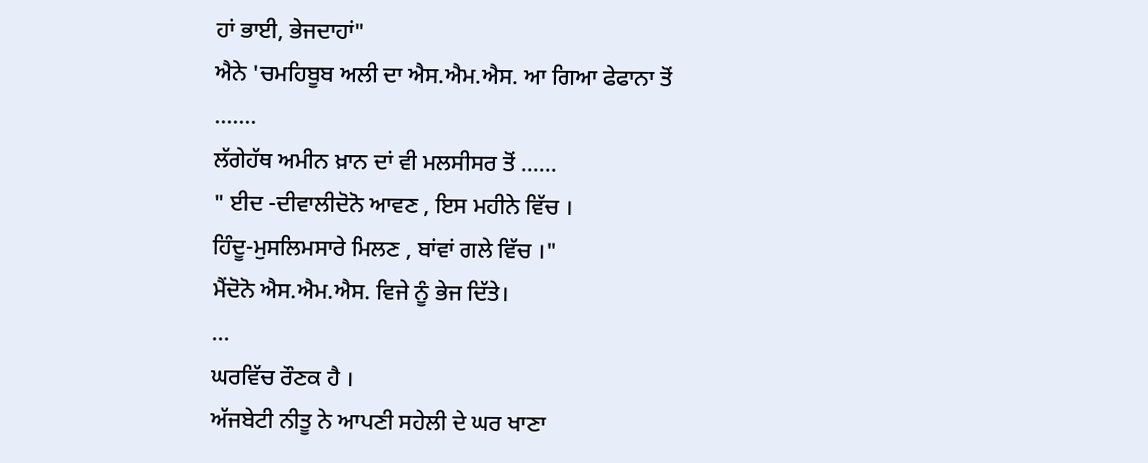ਹਾਂ ਭਾਈ, ਭੇਜਦਾਹਾਂ"
ਐਨੇ 'ਚਮਹਿਬੂਬ ਅਲੀ ਦਾ ਐਸ.ਐਮ.ਐਸ. ਆ ਗਿਆ ਫੇਫਾਨਾ ਤੋਂ .......
ਲੱਗੇਹੱਥ ਅਮੀਨ ਖ਼ਾਨ ਦਾਂ ਵੀ ਮਲਸੀਸਰ ਤੋਂ ......
" ਈਦ -ਦੀਵਾਲੀਦੋਨੋ ਆਵਣ , ਇਸ ਮਹੀਨੇ ਵਿੱਚ ।
ਹਿੰਦੂ-ਮੁਸਲਿਮਸਾਰੇ ਮਿਲਣ , ਬਾਂਵਾਂ ਗਲੇ ਵਿੱਚ ।"
ਮੈਂਦੋਨੋ ਐਸ.ਐਮ.ਐਸ. ਵਿਜੇ ਨੂੰ ਭੇਜ ਦਿੱਤੇ।
...
ਘਰਵਿੱਚ ਰੌਣਕ ਹੈ ।
ਅੱਜਬੇਟੀ ਨੀਤੂ ਨੇ ਆਪਣੀ ਸਹੇਲੀ ਦੇ ਘਰ ਖਾਣਾ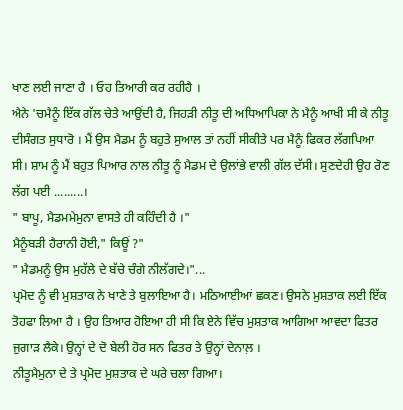ਖਾਣ ਲਈ ਜਾਣਾ ਹੈ । ਓਹ ਤਿਆਰੀ ਕਰ ਰਹੀਹੈ ।
ਐਨੇ 'ਚਮੈਨੂੰ ਇੱਕ ਗੱਲ ਚੇਤੇ ਆਉਂਦੀ ਹੈ, ਜਿਹੜੀ ਨੀਤੂ ਦੀ ਅਧਿਆਪਿਕਾ ਨੇ ਮੈਨੂੰ ਆਖੀ ਸੀ ਕੇ ਨੀਤੂ ਦੀਸੰਗਤ ਸੁਧਾਰੋ । ਮੈਂ ਉਸ ਮੈਡਮ ਨੂੰ ਬਹੁਤੇ ਸੁਆਲ ਤਾਂ ਨਹੀਂ ਸੀਕੀਤੇ ਪਰ ਮੈਨੂੰ ਫਿਕਰ ਲੱਗਪਿਆ ਸੀ। ਸ਼ਾਮ ਨੂੰ ਮੈਂ ਬਹੁਤ ਪਿਆਰ ਨਾਲ ਨੀਤੂ ਨੂੰ ਮੈਡਮ ਦੇ ਉਲਾਂਭੇ ਵਾਲੀ ਗੱਲ ਦੱਸੀ। ਸੁਣਦੇਹੀ ਉਹ ਰੋਣ ਲੱਗ ਪਈ .........।
" ਬਾਪੂ, ਮੈਡਮਮੇਮੁਨਾ ਵਾਸਤੇ ਹੀ ਕਹਿੰਦੀ ਹੈ ।"
ਮੈਨੂੰਬੜੀ ਹੈਰਾਨੀ ਹੋਈ," ਕਿਊਂ ?"
" ਮੈਡਮਨੂੰ ਉਸ ਮੁਹੱਲੇ ਦੇ ਬੱਚੇ ਚੰਗੇ ਨੀਲੱਗਦੇ।"...
ਪ੍ਰਮੋਦ ਨੂੰ ਵੀ ਮੁਸ਼ਤਾਕ ਨੇ ਖਾਣੇ ਤੇ ਬੁਲਾਇਆ ਹੈ। ਮਠਿਆਈਆਂ ਛਕਣ। ਉਸਨੇ ਮੁਸ਼ਤਾਕ ਲਈ ਇੱਕ ਤੋਹਫਾ ਲਿਆ ਹੈ । ਉਹ ਤਿਆਰ ਹੋਇਆ ਹੀ ਸੀ ਕਿ ਏਨੇ ਵਿੱਚ ਮੁਸ਼ਤਾਕ ਆਗਿਆ ਆਵਦਾ ਫਿਤਰ ਜੁਗਾੜ ਲੈਕੇ। ਉਨ੍ਹਾਂ ਦੇ ਦੋ ਬੇਲੀ ਹੋਰ ਸਨ ਫਿਤਰ ਤੇ ਉਨ੍ਹਾਂ ਦੇਨਾਲ਼ ।
ਨੀਤੂਮੈਮੁਨਾ ਦੇ ਤੇ ਪ੍ਰਮੋਦ ਮੁਸ਼ਤਾਕ ਦੇ ਘਰੇ ਚਲਾ ਗਿਆ।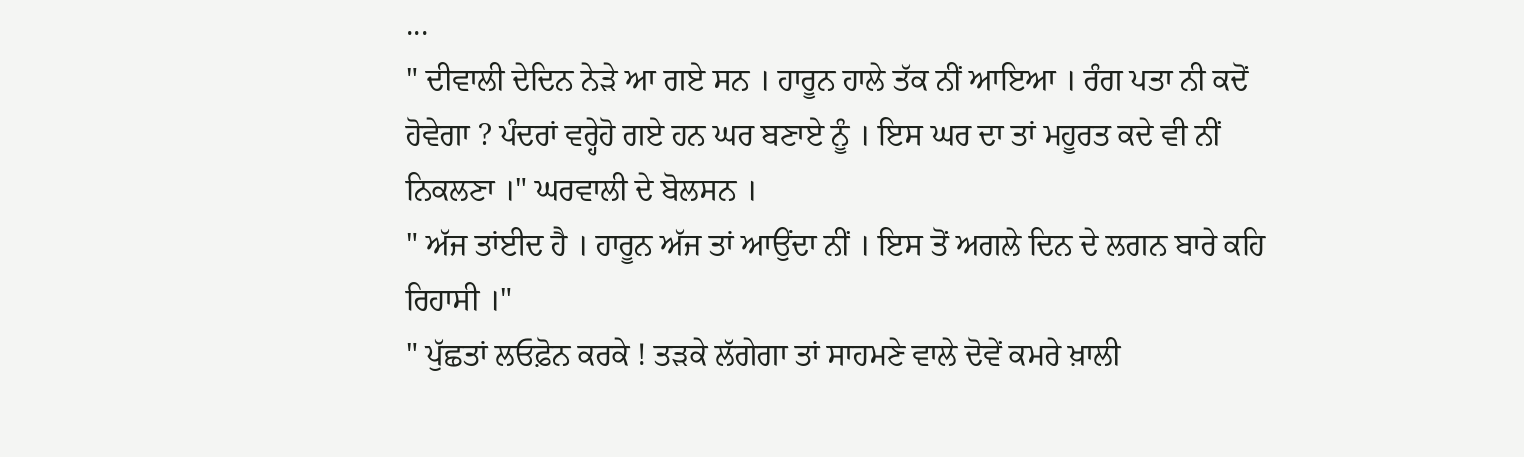...
" ਦੀਵਾਲੀ ਦੇਦਿਨ ਨੇੜੇ ਆ ਗਏ ਸਨ । ਹਾਰੂਨ ਹਾਲੇ ਤੱਕ ਨੀਂ ਆਇਆ । ਰੰਗ ਪਤਾ ਨੀ ਕਦੋਂ ਹੋਵੇਗਾ ? ਪੰਦਰਾਂ ਵਰ੍ਹੇਹੋ ਗਏ ਹਨ ਘਰ ਬਣਾਏ ਨੂੰ । ਇਸ ਘਰ ਦਾ ਤਾਂ ਮਹੂਰਤ ਕਦੇ ਵੀ ਨੀਂ ਨਿਕਲਣਾ ।" ਘਰਵਾਲੀ ਦੇ ਬੋਲਸਨ ।
" ਅੱਜ ਤਾਂਈਦ ਹੈ । ਹਾਰੂਨ ਅੱਜ ਤਾਂ ਆਉਂਦਾ ਨੀਂ । ਇਸ ਤੋਂ ਅਗਲੇ ਦਿਨ ਦੇ ਲਗਨ ਬਾਰੇ ਕਹਿ ਰਿਹਾਸੀ ।"
" ਪੁੱਛਤਾਂ ਲਓਫ਼ੋਨ ਕਰਕੇ ! ਤੜਕੇ ਲੱਗੇਗਾ ਤਾਂ ਸਾਹਮਣੇ ਵਾਲੇ ਦੋਵੇਂ ਕਮਰੇ ਖ਼ਾਲੀ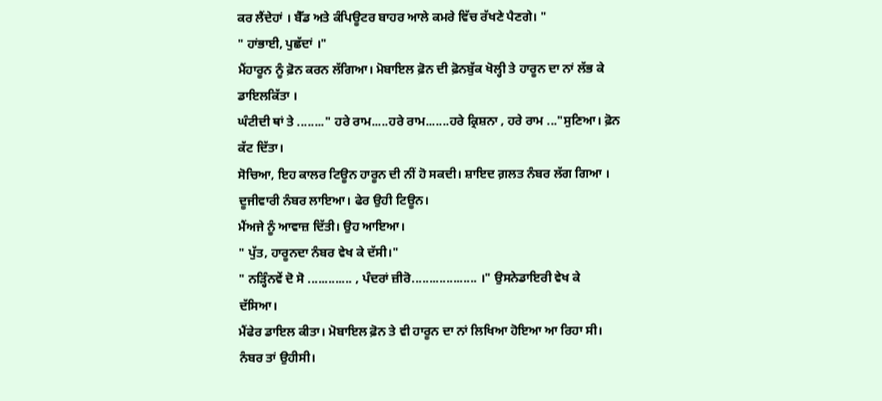ਕਰ ਲੈਂਦੇਹਾਂ । ਬੈੱਡ ਅਤੇ ਕੰਪਿਊਟਰ ਬਾਹਰ ਆਲੇ ਕਮਰੇ ਵਿੱਚ ਰੱਖਣੇ ਪੈਣਗੇ। "
" ਹਾਂਭਾਈ, ਪੁਛੱਦਾਂ ।"
ਮੈਂਹਾਰੂਨ ਨੂੰ ਫ਼ੋਨ ਕਰਨ ਲੱਗਿਆ। ਮੋਬਾਇਲ ਫ਼ੋਨ ਦੀ ਫ਼ੋਨਬੁੱਕ ਖੋਲ੍ਹੀ ਤੇ ਹਾਰੂਨ ਦਾ ਨਾਂ ਲੱਭ ਕੇ ਡਾਇਲਕਿੱਤਾ ।
ਘੰਟੀਦੀ ਥਾਂ ਤੇ ........" ਹਰੇ ਰਾਮ.....ਹਰੇ ਰਾਮ.......ਹਰੇ ਕ੍ਰਿਸ਼ਨਾ , ਹਰੇ ਰਾਮ ..."ਸੁਣਿਆ। ਫ਼ੋਨ ਕੱਟ ਦਿੱਤਾ।
ਸੋਚਿਆ, ਇਹ ਕਾਲਰ ਟਿਊਨ ਹਾਰੂਨ ਦੀ ਨੀਂ ਹੋ ਸਕਦੀ। ਸ਼ਾਇਦ ਗ਼ਲਤ ਨੰਬਰ ਲੱਗ ਗਿਆ ।
ਦੂਜੀਵਾਰੀ ਨੰਬਰ ਲਾਇਆ। ਫੇਰ ਉਹੀ ਟਿਊਨ।
ਮੈਂਅਜੇ ਨੂੰ ਆਵਾਜ਼ ਦਿੱਤੀ। ਉਹ ਆਇਆ।
" ਪੁੱਤ, ਹਾਰੂਨਦਾ ਨੰਬਰ ਵੇਖ ਕੇ ਦੱਸੀ।"
" ਨੜ੍ਹਿੰਨਵੇਂ ਦੋ ਸੋ ............. , ਪੰਦਰਾਂ ਜ਼ੀਰੋ................... ।" ਉਸਨੇਡਾਇਰੀ ਵੇਖ ਕੇ ਦੱਸਿਆ।
ਮੈਂਫੇਰ ਡਾਇਲ ਕੀਤਾ। ਮੋਬਾਇਲ ਫ਼ੋਨ ਤੇ ਵੀ ਹਾਰੂਨ ਦਾ ਨਾਂ ਲਿਖਿਆ ਹੋਇਆ ਆ ਰਿਹਾ ਸੀ। ਨੰਬਰ ਤਾਂ ਉਹੀਸੀ।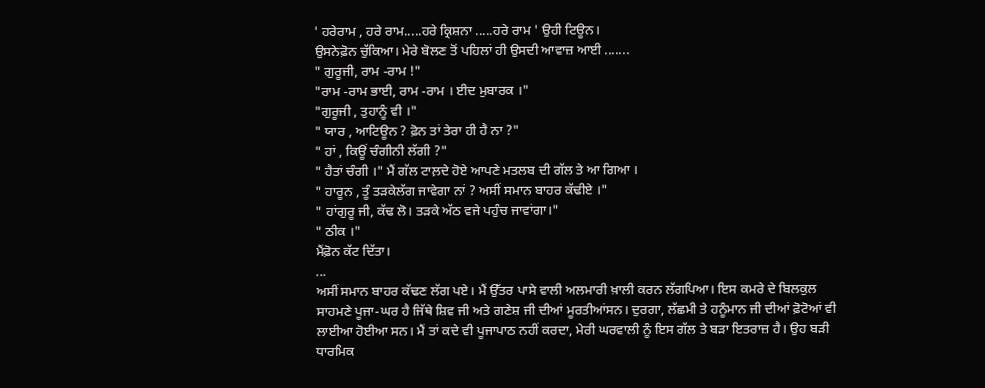' ਹਰੇਰਾਮ , ਹਰੇ ਰਾਮ.....ਹਰੇ ਕ੍ਰਿਸ਼ਨਾ .....ਹਰੇ ਰਾਮ ' ਉਹੀ ਟਿਊਨ।
ਉਸਨੇਫ਼ੋਨ ਚੁੱਕਿਆ। ਮੇਰੇ ਬੋਲਣ ਤੋਂ ਪਹਿਲਾਂ ਹੀ ਉਸਦੀ ਆਵਾਜ਼ ਆਈ .......
" ਗੁਰੂਜੀ, ਰਾਮ -ਰਾਮ !"
"ਰਾਮ -ਰਾਮ ਭਾਈ, ਰਾਮ -ਰਾਮ । ਈਦ ਮੁਬਾਰਕ ।"
"ਗੁਰੂਜੀ , ਤੁਹਾਨੂੰ ਵੀ ।"
" ਯਾਰ , ਆਟਿਊਨ ? ਫ਼ੋਨ ਤਾਂ ਤੇਰਾ ਹੀ ਹੈ ਨਾ ?"
" ਹਾਂ , ਕਿਊਂ ਚੰਗੀਨੀ ਲੱਗੀ ?"
" ਹੈਤਾਂ ਚੰਗੀ ।" ਮੈਂ ਗੱਲ ਟਾਲ਼ਦੇ ਹੋਏ ਆਪਣੇ ਮਤਲਬ ਦੀ ਗੱਲ ਤੇ ਆ ਗਿਆ ।
" ਹਾਰੂਨ , ਤੂੰ ਤੜਕੇਲੱਗ ਜਾਵੇਗਾ ਨਾਂ ? ਅਸੀਂ ਸਮਾਨ ਬਾਹਰ ਕੱਢੀਏ ।"
" ਹਾਂਗੁਰੂ ਜੀ, ਕੱਢ ਲੋ। ਤੜਕੇ ਅੱਠ ਵਜੇ ਪਹੁੰਚ ਜਾਵਾਂਗਾ।"
" ਠੀਕ ।"
ਮੈਂਫ਼ੋਨ ਕੱਟ ਦਿੱਤਾ।
...
ਅਸੀਂ ਸਮਾਨ ਬਾਹਰ ਕੱਢਣ ਲੱਗ ਪਏ। ਮੈਂ ਉੱਤਰ ਪਾਸੇ ਵਾਲੀ ਅਲਮਾਰੀ ਖ਼ਾਲੀ ਕਰਨ ਲੱਗਪਿਆ। ਇਸ ਕਮਰੇ ਦੇ ਬਿਲਕੁਲ ਸਾਹਮਣੇ ਪੂਜਾ-ਘਰ ਹੈ ਜਿੱਥੇ ਸ਼ਿਵ ਜੀ ਅਤੇ ਗਣੇਸ਼ ਜੀ ਦੀਆਂ ਮੂਰਤੀਆਂਸਨ। ਦੁਰਗਾ, ਲੱਛਮੀ ਤੇ ਹਨੂੰਮਾਨ ਜੀ ਦੀਆਂ ਫ਼ੋਟੋਆਂ ਵੀ ਲਾਈਆ ਹੋਈਆ ਸਨ। ਮੈਂ ਤਾਂ ਕਦੇ ਵੀ ਪੂਜਾਪਾਠ ਨਹੀਂ ਕਰਦਾ, ਮੇਰੀ ਘਰਵਾਲੀ ਨੂੰ ਇਸ ਗੱਲ ਤੇ ਬੜਾ ਇਤਰਾਜ਼ ਹੈ। ਉਹ ਬੜੀ ਧਾਰਮਿਕ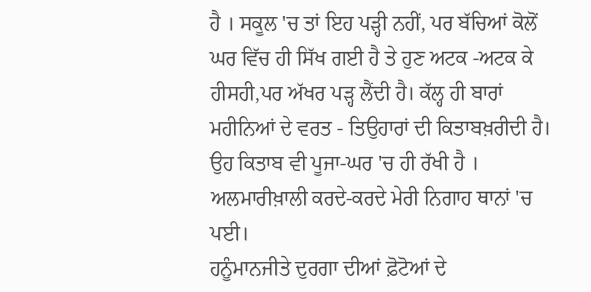ਹੈ । ਸਕੂਲ 'ਚ ਤਾਂ ਇਹ ਪੜ੍ਹੀ ਨਹੀਂ, ਪਰ ਬੱਚਿਆਂ ਕੋਲੋਂ ਘਰ ਵਿੱਚ ਹੀ ਸਿੱਖ ਗਈ ਹੈ ਤੇ ਹੁਣ ਅਟਕ -ਅਟਕ ਕੇ ਹੀਸਹੀ,ਪਰ ਅੱਖਰ ਪੜ੍ਹ ਲੈਂਦੀ ਹੈ। ਕੱਲ੍ਹ ਹੀ ਬਾਰਾਂ ਮਹੀਨਿਆਂ ਦੇ ਵਰਤ - ਤਿਉਹਾਰਾਂ ਦੀ ਕਿਤਾਬਖ਼ਰੀਦੀ ਹੈ। ਉਹ ਕਿਤਾਬ ਵੀ ਪੂਜਾ-ਘਰ 'ਚ ਹੀ ਰੱਖੀ ਹੈ ।
ਅਲਮਾਰੀਖ਼ਾਲੀ ਕਰਦੇ-ਕਰਦੇ ਮੇਰੀ ਨਿਗਾਹ ਥਾਨਾਂ 'ਚ ਪਈ।
ਹਨੂੰਮਾਨਜੀਤੇ ਦੁਰਗਾ ਦੀਆਂ ਫ਼ੋਟੋਆਂ ਦੇ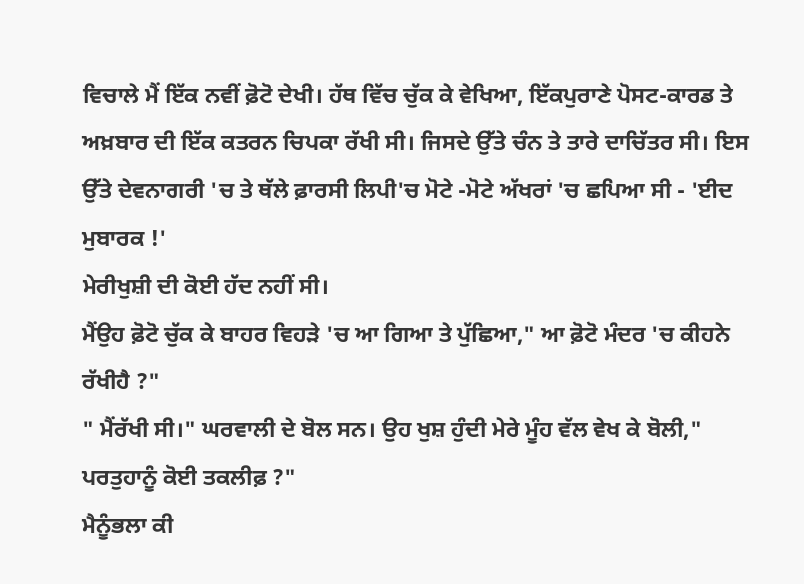ਵਿਚਾਲੇ ਮੈਂ ਇੱਕ ਨਵੀਂ ਫ਼ੋਟੋ ਦੇਖੀ। ਹੱਥ ਵਿੱਚ ਚੁੱਕ ਕੇ ਵੇਖਿਆ, ਇੱਕਪੁਰਾਣੇ ਪੋਸਟ-ਕਾਰਡ ਤੇ ਅਖ਼ਬਾਰ ਦੀ ਇੱਕ ਕਤਰਨ ਚਿਪਕਾ ਰੱਖੀ ਸੀ। ਜਿਸਦੇ ਉੱਤੇ ਚੰਨ ਤੇ ਤਾਰੇ ਦਾਚਿੱਤਰ ਸੀ। ਇਸ ਉੱਤੇ ਦੇਵਨਾਗਰੀ 'ਚ ਤੇ ਥੱਲੇ ਫ਼ਾਰਸੀ ਲਿਪੀ'ਚ ਮੋਟੇ -ਮੋਟੇ ਅੱਖਰਾਂ 'ਚ ਛਪਿਆ ਸੀ - 'ਈਦ ਮੁਬਾਰਕ !'
ਮੇਰੀਖੁਸ਼ੀ ਦੀ ਕੋਈ ਹੱਦ ਨਹੀਂ ਸੀ।
ਮੈਂਉਹ ਫ਼ੋਟੋ ਚੁੱਕ ਕੇ ਬਾਹਰ ਵਿਹੜੇ 'ਚ ਆ ਗਿਆ ਤੇ ਪੁੱਛਿਆ," ਆ ਫ਼ੋਟੋ ਮੰਦਰ 'ਚ ਕੀਹਨੇ ਰੱਖੀਹੈ ?"
" ਮੈਂਰੱਖੀ ਸੀ।" ਘਰਵਾਲੀ ਦੇ ਬੋਲ ਸਨ। ਉਹ ਖੁਸ਼ ਹੁੰਦੀ ਮੇਰੇ ਮੂੰਹ ਵੱਲ ਵੇਖ ਕੇ ਬੋਲੀ," ਪਰਤੁਹਾਨੂੰ ਕੋਈ ਤਕਲੀਫ਼ ?"
ਮੈਨੂੰਭਲਾ ਕੀ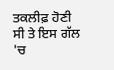ਤਕਲੀਫ਼ ਹੋਣੀ ਸੀ ਤੇ ਇਸ ਗੱਲ 'ਚ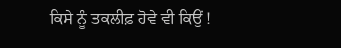ਕਿਸੇ ਨੂੰ ਤਕਲੀਫ਼ ਹੋਵੇ ਵੀ ਕਿਉਂ !